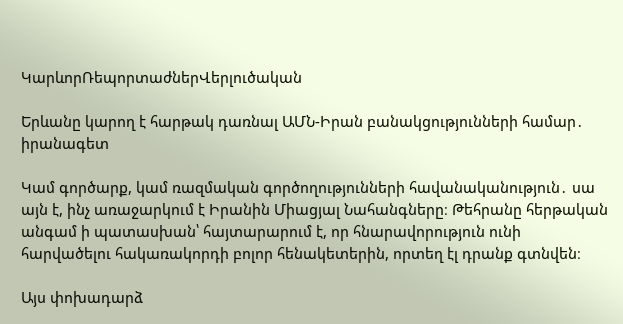ԿարևորՌեպորտաժներՎերլուծական

Երևանը կարող է հարթակ դառնալ ԱՄՆ-Իրան բանակցությունների համար․ իրանագետ

Կամ գործարք, կամ ռազմական գործողությունների հավանականություն․ սա այն է, ինչ առաջարկում է Իրանին Միացյալ Նահանգները։ Թեհրանը հերթական անգամ ի պատասխան՝ հայտարարում է, որ հնարավորություն ունի հարվածելու հակառակորդի բոլոր հենակետերին, որտեղ էլ դրանք գտնվեն։

Այս փոխադարձ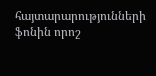հայտարարությունների ֆոնին որոշ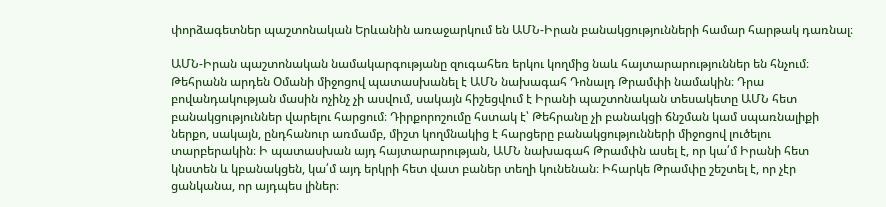փորձագետներ պաշտոնական Երևանին առաջարկում են ԱՄՆ-Իրան բանակցությունների համար հարթակ դառնալ։

ԱՄՆ-Իրան պաշտոնական նամակարգությանը զուգահեռ երկու կողմից նաև հայտարարություններ են հնչում։ Թեհրանն արդեն Օմանի միջոցով պատասխանել է ԱՄՆ նախագահ Դոնալդ Թրամփի նամակին։ Դրա բովանդակության մասին ոչինչ չի ասվում, սակայն հիշեցվում է Իրանի պաշտոնական տեսակետը ԱՄՆ հետ բանակցություններ վարելու հարցում։ Դիրքորոշումը հստակ է՝ Թեհրանը չի բանակցի ճնշման կամ սպառնալիքի ներքո, սակայն, ընդհանուր առմամբ, միշտ կողմնակից է հարցերը բանակցությունների միջոցով լուծելու տարբերակին։ Ի պատասխան այդ հայտարարության, ԱՄՆ նախագահ Թրամփն ասել է, որ կա՛մ Իրանի հետ կնստեն և կբանակցեն, կա՛մ այդ երկրի հետ վատ բաներ տեղի կունենան։ Իհարկե Թրամփը շեշտել է, որ չէր ցանկանա, որ այդպես լիներ։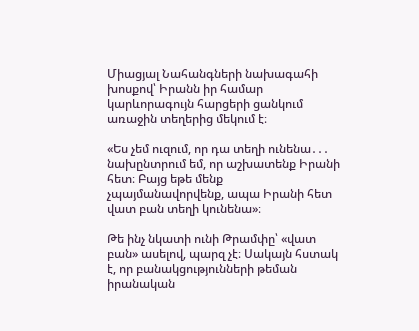Միացյալ Նահանգների նախագահի խոսքով՝ Իրանն իր համար կարևորագույն հարցերի ցանկում առաջին տեղերից մեկում է։

«Ես չեմ ուզում, որ դա տեղի ունենա․․․ նախընտրում եմ, որ աշխատենք Իրանի հետ։ Բայց եթե մենք չպայմանավորվենք, ապա Իրանի հետ վատ բան տեղի կունենա»։

Թե ինչ նկատի ունի Թրամփը՝ «վատ բան» ասելով, պարզ չէ։ Սակայն հստակ է, որ բանակցությունների թեման իրանական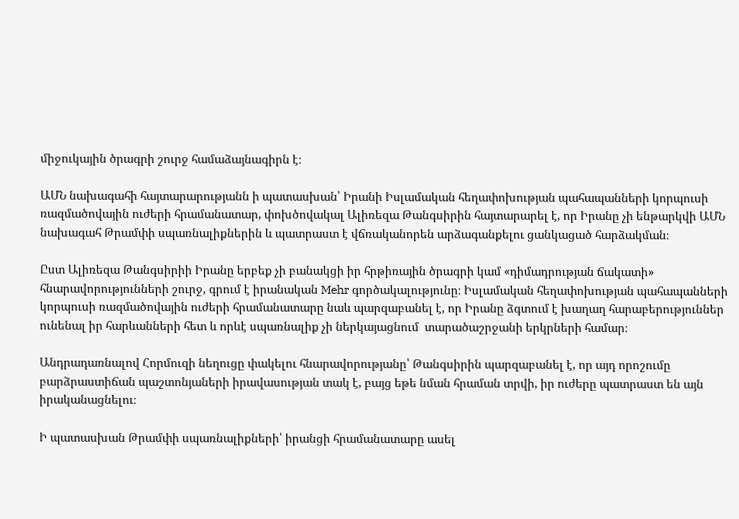միջուկային ծրագրի շուրջ համաձայնագիրն է։

ԱՄՆ նախագահի հայտարարությանն ի պատասխան՝ Իրանի Իսլամական հեղափոխության պահապանների կորպուսի ռազմածովային ուժերի հրամանատար, փոխծովակալ Ալիռեզա Թանգսիրին հայտարարել է, որ Իրանը չի ենթարկվի ԱՄՆ նախագահ Թրամփի սպառնալիքներին և պատրաստ է վճռականորեն արձագանքելու ցանկացած հարձակման։

Ըստ Ալիռեզա Թանգսիրիի Իրանը երբեք չի բանակցի իր հրթիռային ծրագրի կամ «դիմադրության ճակատի» հնարավորությունների շուրջ, գրում է իրանական Mehr գործակալությունը։ Իսլամական հեղափոխության պահապանների կորպուսի ռազմածովային ուժերի հրամանատարը նաև պարզաբանել է, որ Իրանը ձգտում է խաղաղ հարաբերություններ ունենալ իր հարևանների հետ և որևէ սպառնալիք չի ներկայացնում  տարածաշրջանի երկրների համար։

Անդրադառնալով Հորմուզի նեղուցը փակելու հնարավորությանը՝ Թանգսիրին պարզաբանել է, որ այդ որոշումը բարձրաստիճան պաշտոնյաների իրավասության տակ է, բայց եթե նման հրաման տրվի, իր ուժերը պատրաստ են այն իրականացնելու։

Ի պատասխան Թրամփի սպառնալիքների՝ իրանցի հրամանատարը ասել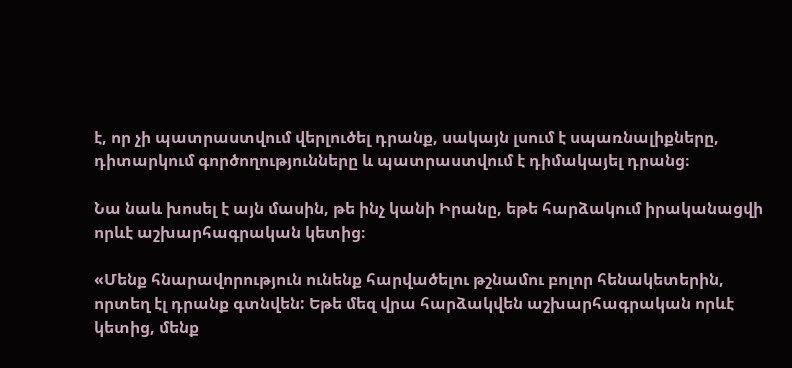է, որ չի պատրաստվում վերլուծել դրանք, սակայն լսում է սպառնալիքները, դիտարկում գործողությունները և պատրաստվում է դիմակայել դրանց։

Նա նաև խոսել է այն մասին, թե ինչ կանի Իրանը, եթե հարձակում իրականացվի որևէ աշխարհագրական կետից։

«Մենք հնարավորություն ունենք հարվածելու թշնամու բոլոր հենակետերին, որտեղ էլ դրանք գտնվեն: Եթե մեզ վրա հարձակվեն աշխարհագրական որևէ կետից, մենք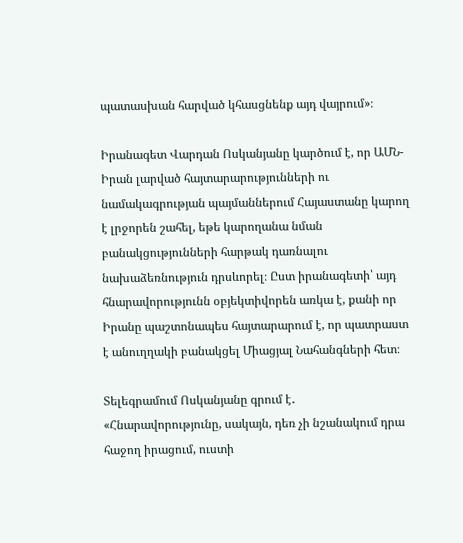պատասխան հարված կհասցնենք այդ վայրում»։

Իրանագետ Վարդան Ոսկանյանը կարծում է, որ ԱՄՆ-Իրան լարված հայտարարությունների ու նամակագրության պայմաններում Հայաստանը կարող է լրջորեն շահել, եթե կարողանա նման  բանակցությունների հարթակ դառնալու նախաձեռնություն դրսևորել։ Ըստ իրանագետի՝ այդ հնարավորությունն օբյեկտիվորեն առկա է, քանի որ Իրանը պաշտոնապես հայտարարում է, որ պատրաստ է անուղղակի բանակցել Միացյալ Նահանգների հետ։

Տելեգրամում Ոսկանյանը գրում է․ «Հնարավորությունը, սակայն, դեռ չի նշանակում դրա հաջող իրացում, ուստի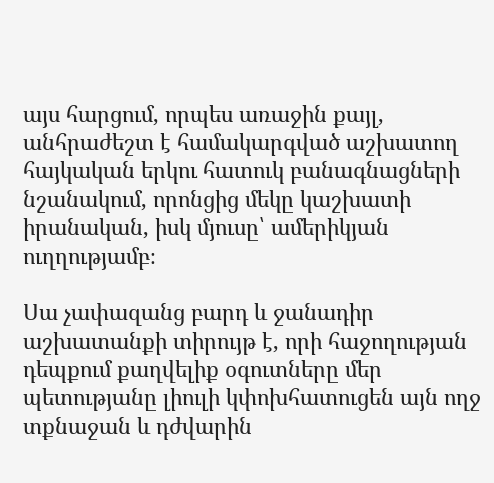այս հարցում, որպես առաջին քայլ, անհրաժեշտ է համակարգված աշխատող հայկական երկու հատուկ բանագնացների նշանակում, որոնցից մեկը կաշխատի իրանական, իսկ մյուսը՝ ամերիկյան ուղղությամբ։

Սա չափազանց բարդ և ջանադիր աշխատանքի տիրույթ է, որի հաջողության դեպքում քաղվելիք օգուտները մեր պետությանը լիուլի կփոխհատուցեն այն ողջ տքնաջան և դժվարին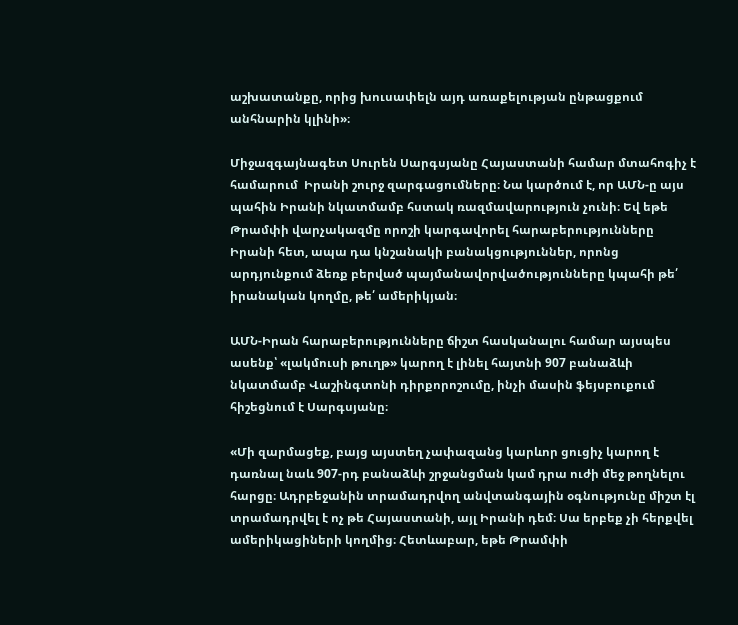աշխատանքը, որից խուսափելն այդ առաքելության ընթացքում անհնարին կլինի»։

Միջազգայնագետ Սուրեն Սարգսյանը Հայաստանի համար մտահոգիչ է համարում  Իրանի շուրջ զարգացումները։ Նա կարծում է, որ ԱՄՆ-ը այս պահին Իրանի նկատմամբ հստակ ռազմավարություն չունի։ Եվ եթե Թրամփի վարչակազմը որոշի կարգավորել հարաբերությունները Իրանի հետ, ապա դա կնշանակի բանակցություններ, որոնց արդյունքում ձեռք բերված պայմանավորվածությունները կպահի թե՛ իրանական կողմը, թե՛ ամերիկյան։

ԱՄՆ-Իրան հարաբերությունները ճիշտ հասկանալու համար այսպես ասենք՝ «լակմուսի թուղթ» կարող է լինել հայտնի 907 բանաձևի նկատմամբ Վաշինգտոնի դիրքորոշումը, ինչի մասին ֆեյսբուքում հիշեցնում է Սարգսյանը։

«Մի զարմացեք, բայց այստեղ չափազանց կարևոր ցուցիչ կարող է դառնալ նաև 907-րդ բանաձևի շրջանցման կամ դրա ուժի մեջ թողնելու հարցը։ Ադրբեջանին տրամադրվող անվտանգային օգնությունը միշտ էլ տրամադրվել է ոչ թե Հայաստանի, այլ Իրանի դեմ։ Սա երբեք չի հերքվել ամերիկացիների կողմից։ Հետևաբար, եթե Թրամփի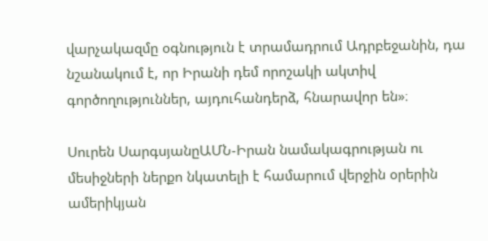վարչակազմը օգնություն է տրամադրում Ադրբեջանին, դա նշանակում է, որ Իրանի դեմ որոշակի ակտիվ գործողություններ, այդուհանդերձ, հնարավոր են»։

Սուրեն ՍարգսյանըԱՄՆ-Իրան նամակագրության ու մեսիջների ներքո նկատելի է համարում վերջին օրերին ամերիկյան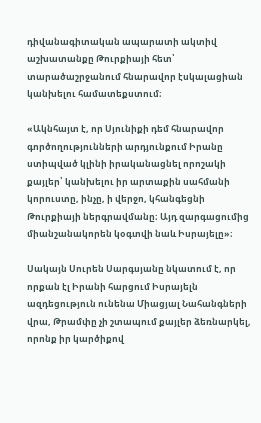դիվանագիտական ապարատի ակտիվ աշխատանքը Թուրքիայի հետ՝ տարածաշրջանում հնարավոր էսկալացիան կանխելու համատեքստում։

«Ակնհայտ է, որ Սյունիքի դեմ հնարավոր գործողությունների արդյունքում Իրանը ստիպված կլինի իրականացնել որոշակի քայլեր՝ կանխելու իր արտաքին սահմանի կորուստը, ինչը, ի վերջո, կհանգեցնի Թուրքիայի ներգրավմանը։ Այդ զարգացումից միանշանակորեն կօգտվի նաև Իսրայելը»։

Սակայն Սուրեն Սարգսյանը նկատում է, որ որքան էլ Իրանի հարցում Իսրայելն ազդեցություն ունենա Միացյալ Նահանգների վրա, Թրամփը չի շտապում քայլեր ձեռնարկել, որոնք իր կարծիքով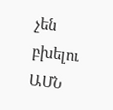չեն բխելու ԱՄՆ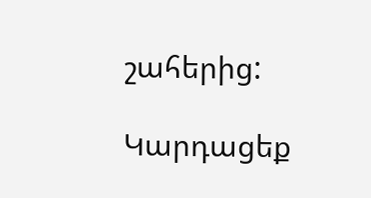շահերից:

Կարդացեք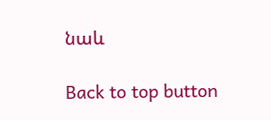նաև

Back to top button